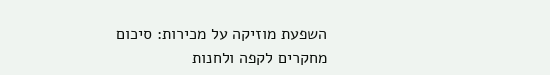השפעת מוזיקה על מכירות: סיכום מחקרים לקפה ולחנות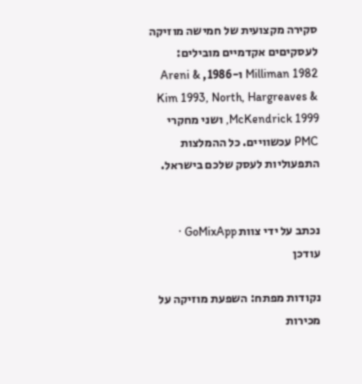סקירה מקצועית של חמישה מוזיקה לעסקיםים אקדמיים מובילים: Milliman 1982 ו-1986, Areni & Kim 1993, North, Hargreaves & McKendrick 1999, ושני מחקרי PMC עכשוויים. כל ההמלצות התפעוליות לעסק שלכם בישראל.


נכתב על ידי צוות GoMixApp · עודכן

נקודות מפתח: השפעת מוזיקה על מכירות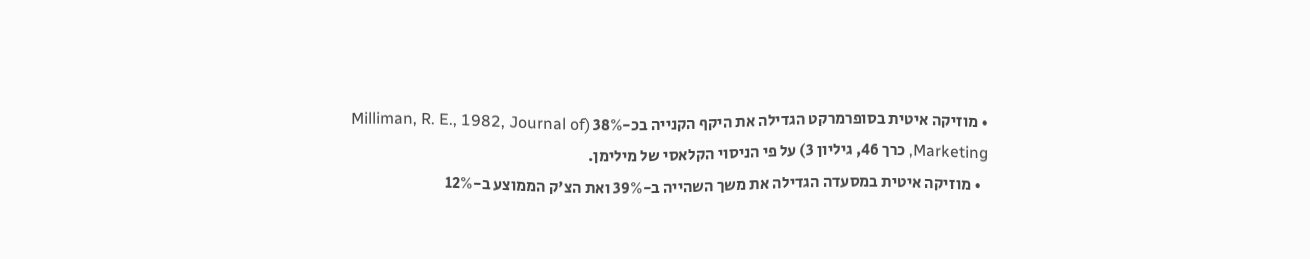• מוזיקה איטית בסופרמרקט הגדילה את היקף הקנייה בכ-38% (Milliman, R. E., 1982, Journal of Marketing, כרך 46, גיליון 3) על פי הניסוי הקלאסי של מילימן.
  • מוזיקה איטית במסעדה הגדילה את משך השהייה ב-39% ואת הצ'ק הממוצע ב-12%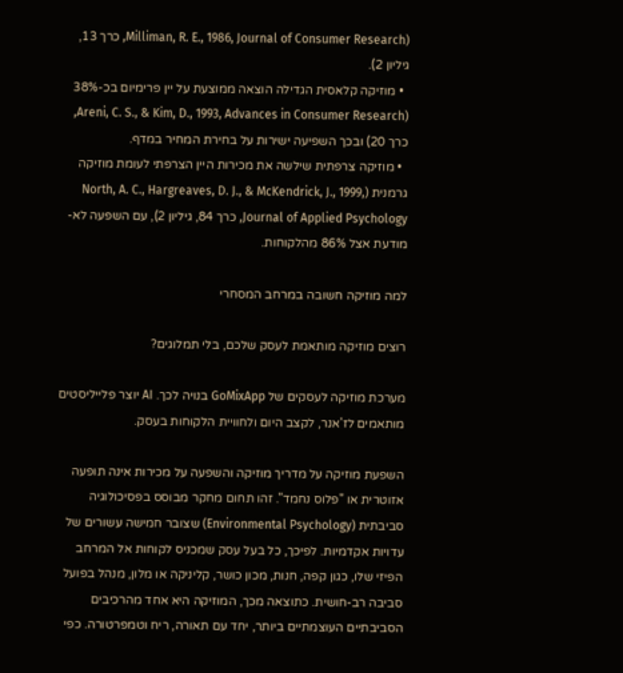(Milliman, R. E., 1986, Journal of Consumer Research, כרך 13, גיליון 2).
  • מוזיקה קלאסית הגדילה הוצאה ממוצעת על יין פרימיום בכ-38% (Areni, C. S., & Kim, D., 1993, Advances in Consumer Research, כרך 20) ובכך השפיעה ישירות על בחירת המחיר במדף.
  • מוזיקה צרפתית שילשה את מכירות היין הצרפתי לעומת מוזיקה גרמנית (North, A. C., Hargreaves, D. J., & McKendrick, J., 1999, Journal of Applied Psychology, כרך 84, גיליון 2), עם השפעה לא-מודעת אצל 86% מהלקוחות.

למה מוזיקה חשובה במרחב המסחרי

רוצים מוזיקה מותאמת לעסק שלכם, בלי תמלוגים?

מערכת מוזיקה לעסקים של GoMixApp בנויה לכך. AI יוצר פלייליסטים מותאמים לז'אנר, לקצב היום ולחוויית הלקוחות בעסק.

השפעת מוזיקה על מדריך מוזיקה והשפעה על מכירות אינה תופעה אזוטרית או "פלוס נחמד". זהו תחום מחקר מבוסס בפסיכולוגיה סביבתית (Environmental Psychology) שצובר חמישה עשורים של עדויות אקדמיות. לפיכך, כל בעל עסק שמכניס לקוחות אל המרחב הפיזי שלו, כגון קפה, חנות, מכון כושר, קליניקה או מלון, מנהל בפועל סביבה רב-חושית. כתוצאה מכך, המוזיקה היא אחד מהרכיבים הסביבתיים העוצמתיים ביותר, יחד עם תאורה, ריח וטמפרטורה. כפי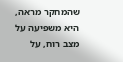שהמחקר מראה, היא משפיעה על מצב רוח, על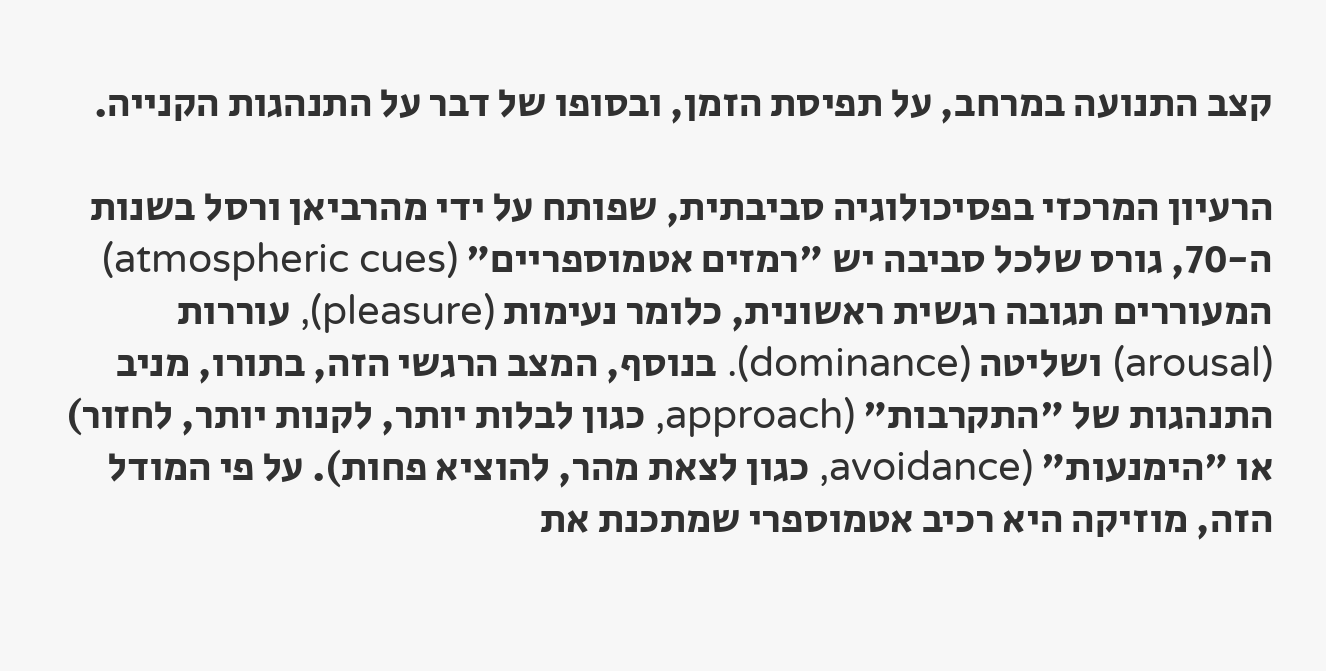קצב התנועה במרחב, על תפיסת הזמן, ובסופו של דבר על התנהגות הקנייה.

הרעיון המרכזי בפסיכולוגיה סביבתית, שפותח על ידי מהרביאן ורסל בשנות ה-70, גורס שלכל סביבה יש "רמזים אטמוספריים" (atmospheric cues) המעוררים תגובה רגשית ראשונית, כלומר נעימות (pleasure), עוררות (arousal) ושליטה (dominance). בנוסף, המצב הרגשי הזה, בתורו, מניב התנהגות של "התקרבות" (approach, כגון לבלות יותר, לקנות יותר, לחזור) או "הימנעות" (avoidance, כגון לצאת מהר, להוציא פחות). על פי המודל הזה, מוזיקה היא רכיב אטמוספרי שמתכנת את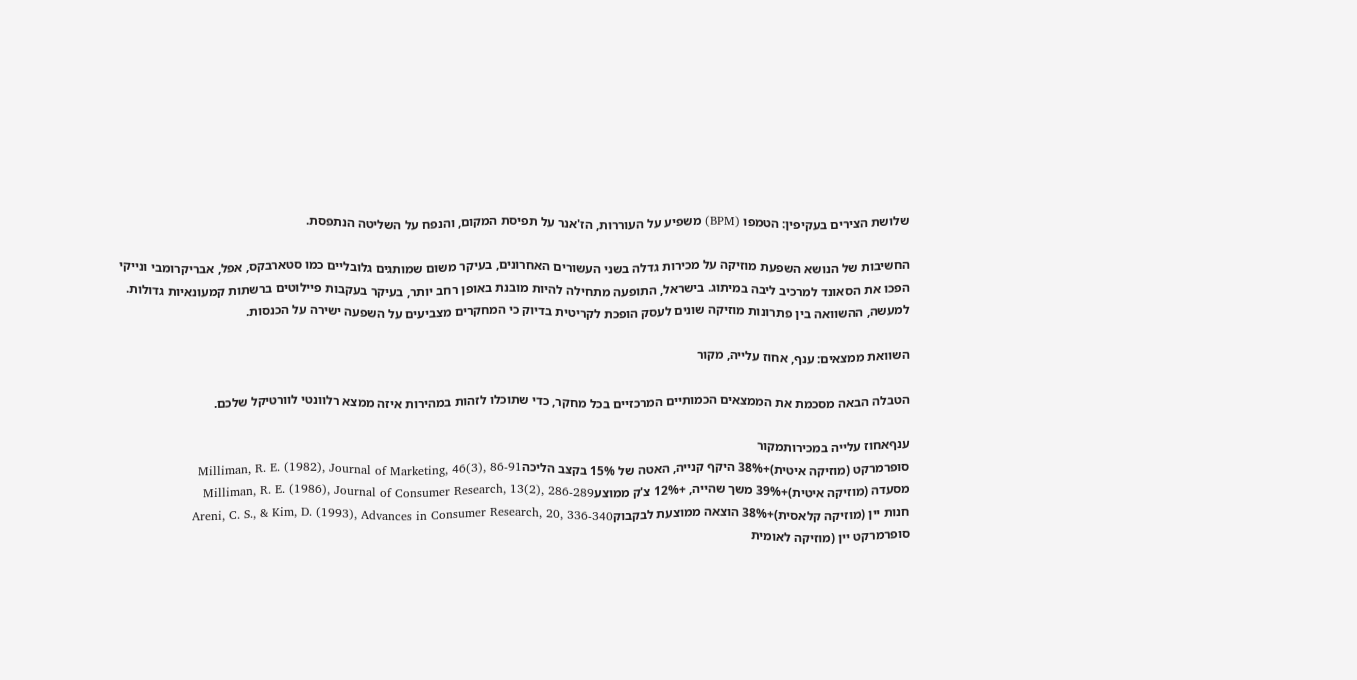שלושת הצירים בעקיפין: הטמפו (BPM) משפיע על העוררות, הז'אנר על תפיסת המקום, והנפח על השליטה הנתפסת.

החשיבות של הנושא השפעת מוזיקה על מכירות גדלה בשני העשורים האחרונים, בעיקר משום שמותגים גלובליים כמו סטארבקס, אפל, אבריקרומבי ונייקי הפכו את הסאונד למרכיב ליבה במיתוג. בישראל, התופעה מתחילה להיות מובנת באופן רחב יותר, בעיקר בעקבות פיילוטים ברשתות קמעונאיות גדולות. למעשה, ההשוואה בין פתרונות מוזיקה שונים לעסק הופכת לקריטית בדיוק כי המחקרים מצביעים על השפעה ישירה על הכנסות.

השוואת ממצאים: ענף, אחוז עלייה, מקור

הטבלה הבאה מסכמת את הממצאים הכמותיים המרכזיים בכל מחקר, כדי שתוכלו לזהות במהירות איזה ממצא רלוונטי לוורטיקל שלכם.

ענףאחוז עלייה במכירותמקור
סופרמרקט (מוזיקה איטית)+38% היקף קנייה, האטה של 15% בקצב הליכהMilliman, R. E. (1982), Journal of Marketing, 46(3), 86-91
מסעדה (מוזיקה איטית)+39% משך שהייה, +12% צ'ק ממוצעMilliman, R. E. (1986), Journal of Consumer Research, 13(2), 286-289
חנות יין (מוזיקה קלאסית)+38% הוצאה ממוצעת לבקבוקAreni, C. S., & Kim, D. (1993), Advances in Consumer Research, 20, 336-340
סופרמרקט יין (מוזיקה לאומית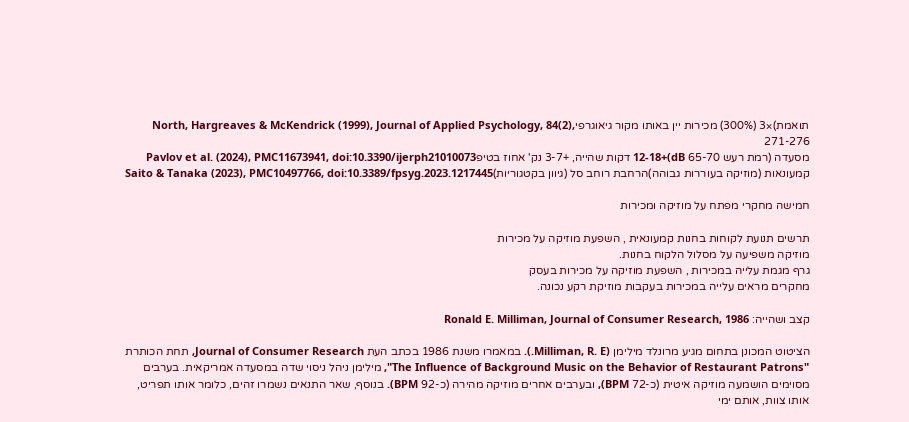תואמת)×3 (300%) מכירות יין באותו מקור גיאוגרפיNorth, Hargreaves & McKendrick (1999), Journal of Applied Psychology, 84(2), 271-276
מסעדה (רמת רעש 65-70 dB)+12-18 דקות שהייה, +3-7 נק' אחוז בטיפPavlov et al. (2024), PMC11673941, doi:10.3390/ijerph21010073
קמעונאות (מוזיקה בעוררות גבוהה)הרחבת רוחב סל (גיוון בקטגוריות)Saito & Tanaka (2023), PMC10497766, doi:10.3389/fpsyg.2023.1217445

חמישה מחקרי מפתח על מוזיקה ומכירות

תרשים תנועת לקוחות בחנות קמעונאית , השפעת מוזיקה על מכירות
מוזיקה משפיעה על מסלול הלקוח בחנות.
גרף מגמת עלייה במכירות , השפעת מוזיקה על מכירות בעסק
מחקרים מראים עלייה במכירות בעקבות מוזיקת רקע נכונה.

קצב ושהייה: Ronald E. Milliman, Journal of Consumer Research, 1986

הציטוט המכונן בתחום מגיע מרונלד מילימן (Milliman, R. E.). במאמרו משנת 1986 בכתב העת Journal of Consumer Research, תחת הכותרת "The Influence of Background Music on the Behavior of Restaurant Patrons", מילימן ניהל ניסוי שדה במסעדה אמריקאית. בערבים מסוימים הושמעה מוזיקה איטית (כ-72 BPM), ובערבים אחרים מוזיקה מהירה (כ-92 BPM). בנוסף, שאר התנאים נשמרו זהים, כלומר אותו תפריט, אותו צוות, אותם ימי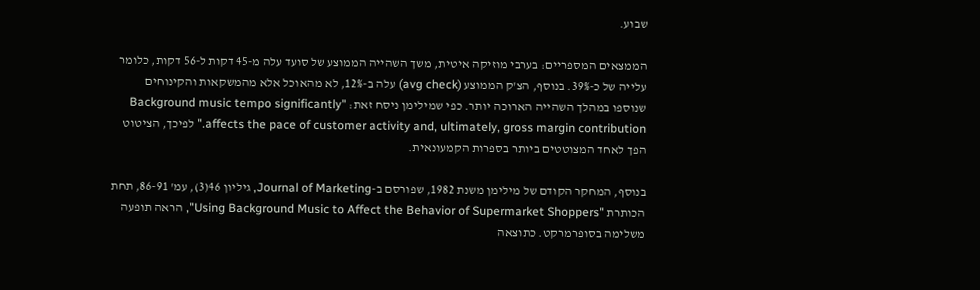שבוע.

הממצאים המספריים: בערבי מוזיקה איטית, משך השהייה הממוצע של סועד עלה מ-45 דקות ל-56 דקות, כלומר עלייה של כ-39%. בנוסף, הצ'ק הממוצע (avg check) עלה ב-12%, לא מהאוכל אלא מהמשקאות והקינוחים שנוספו במהלך השהייה הארוכה יותר. כפי שמילימן ניסח זאת: "Background music tempo significantly affects the pace of customer activity and, ultimately, gross margin contribution." לפיכך, הציטוט הפך לאחד המצוטטים ביותר בספרות הקמעונאית.

בנוסף, המחקר הקודם של מילימן משנת 1982, שפורסם ב-Journal of Marketing, גיליון 46(3), עמ' 86-91, תחת הכותרת "Using Background Music to Affect the Behavior of Supermarket Shoppers", הראה תופעה משלימה בסופרמרקט. כתוצאה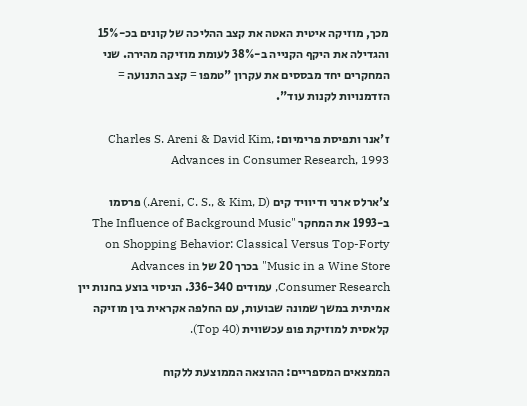מכך, מוזיקה איטית האטה את קצב ההליכה של קונים בכ-15% והגדילה את היקף הקנייה ב-38% לעומת מוזיקה מהירה. שני המחקרים יחד מבססים את עקרון "טמפו = קצב התנועה = הזדמנויות לקנות עוד".

ז'אנר ותפיסת פרימיום: Charles S. Areni & David Kim, Advances in Consumer Research, 1993

צ'ארלס ארני ודיוויד קים (Areni, C. S., & Kim, D.) פרסמו ב-1993 את המחקר "The Influence of Background Music on Shopping Behavior: Classical Versus Top-Forty Music in a Wine Store" בכרך 20 של Advances in Consumer Research, עמודים 336-340. הניסוי בוצע בחנות יין אמיתית במשך שמונה שבועות, עם החלפה אקראית בין מוזיקה קלאסית למוזיקת פופ עכשווית (Top 40).

הממצאים המספריים: ההוצאה הממוצעת ללקוח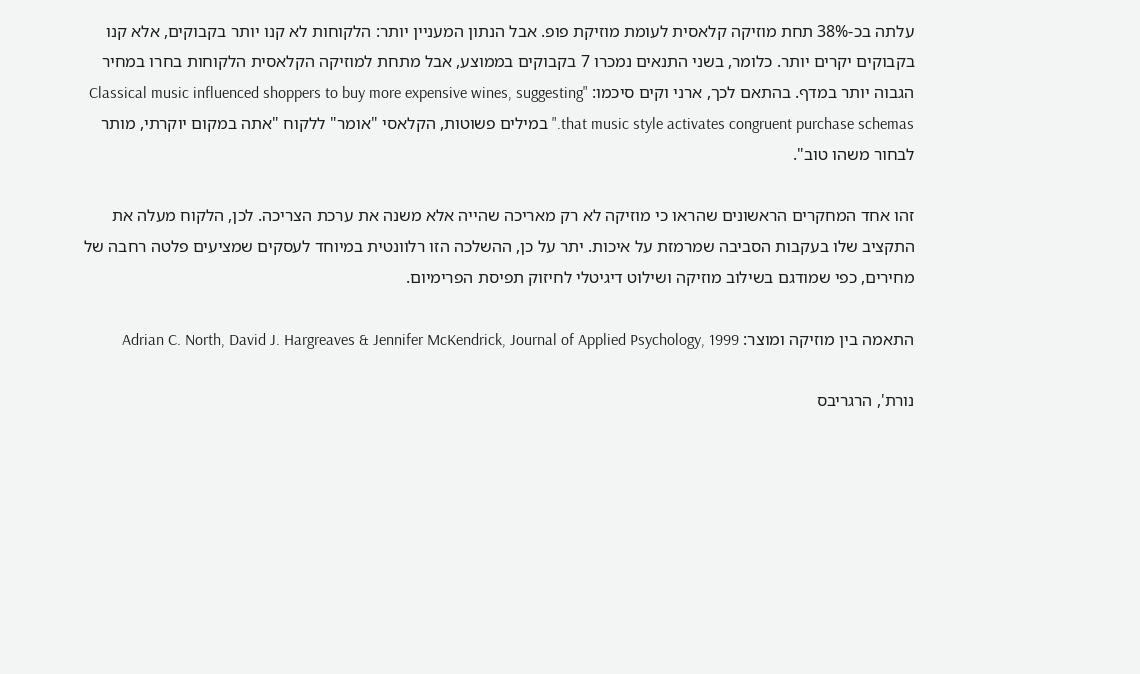עלתה בכ-38% תחת מוזיקה קלאסית לעומת מוזיקת פופ. אבל הנתון המעניין יותר: הלקוחות לא קנו יותר בקבוקים, אלא קנו בקבוקים יקרים יותר. כלומר, בשני התנאים נמכרו 7 בקבוקים בממוצע, אבל מתחת למוזיקה הקלאסית הלקוחות בחרו במחיר הגבוה יותר במדף. בהתאם לכך, ארני וקים סיכמו: "Classical music influenced shoppers to buy more expensive wines, suggesting that music style activates congruent purchase schemas." במילים פשוטות, הקלאסי "אומר" ללקוח "אתה במקום יוקרתי, מותר לבחור משהו טוב".

זהו אחד המחקרים הראשונים שהראו כי מוזיקה לא רק מאריכה שהייה אלא משנה את ערכת הצריכה. לכן, הלקוח מעלה את התקציב שלו בעקבות הסביבה שמרמזת על איכות. יתר על כן, ההשלכה הזו רלוונטית במיוחד לעסקים שמציעים פלטה רחבה של מחירים, כפי שמודגם בשילוב מוזיקה ושילוט דיגיטלי לחיזוק תפיסת הפרימיום.

התאמה בין מוזיקה ומוצר: Adrian C. North, David J. Hargreaves & Jennifer McKendrick, Journal of Applied Psychology, 1999

נורת', הרגריבס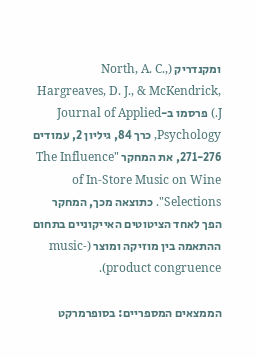ומקנדריק (North, A. C., Hargreaves, D. J., & McKendrick, J.) פרסמו ב-Journal of Applied Psychology, כרך 84, גיליון 2, עמודים 271-276, את המחקר "The Influence of In-Store Music on Wine Selections". כתוצאה מכך, המחקר הפך לאחד הציטוטים האייקוניים בתחום ההתאמה בין מוזיקה ומוצר (music-product congruence).

הממצאים המספריים: בסופרמרקט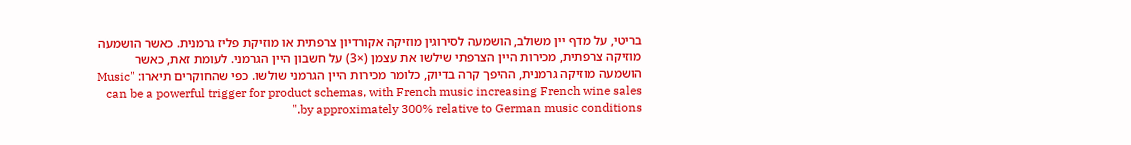בריטי, על מדף יין משולב, הושמעה לסירוגין מוזיקה אקורדיון צרפתית או מוזיקת פליז גרמנית. כאשר הושמעה מוזיקה צרפתית, מכירות היין הצרפתי שילשו את עצמן (×3) על חשבון היין הגרמני. לעומת זאת, כאשר הושמעה מוזיקה גרמנית, ההיפך קרה בדיוק, כלומר מכירות היין הגרמני שולשו. כפי שהחוקרים תיארו: "Music can be a powerful trigger for product schemas, with French music increasing French wine sales by approximately 300% relative to German music conditions."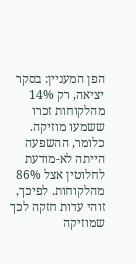הפן המעניין: בסקר יציאה, רק 14% מהלקוחות זכרו ששמעו מוזיקה. כלומר, ההשפעה הייתה לא-מודעת לחלוטין אצל 86% מהלקוחות. לפיכך, זוהי עדות חזקה לכך שמוזיקה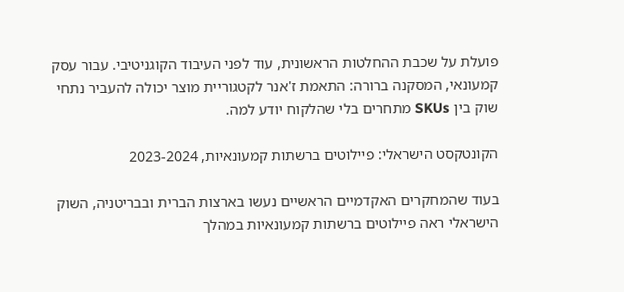פועלת על שכבת ההחלטות הראשונית, עוד לפני העיבוד הקוגניטיבי. עבור עסק קמעונאי, המסקנה ברורה: התאמת ז'אנר לקטגוריית מוצר יכולה להעביר נתחי שוק בין SKUs מתחרים בלי שהלקוח יודע למה.

הקונטקסט הישראלי: פיילוטים ברשתות קמעונאיות, 2023-2024

בעוד שהמחקרים האקדמיים הראשיים נעשו בארצות הברית ובבריטניה, השוק הישראלי ראה פיילוטים ברשתות קמעונאיות במהלך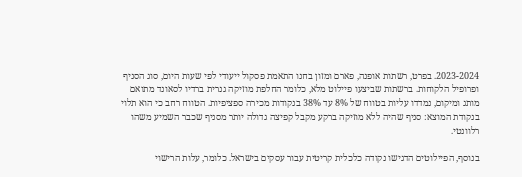2023-2024. בפרט, רשתות אופנה, פארם ומזון בחנו התאמת פסקול ייעודי לפי שעות היום, סוג הסניף ופרופיל הלקוחות. ברשתות שביצעו פיילוט מלא, כלומר החלפת מוזיקה גנרית ברדיו לסאונד מתואם מותג ומיקום, נמדדו עליות בטווח של 8% עד 38% בנקודות מכירה ספציפיות. הטווח רחב כי הוא תלוי בנקודת המוצא: סניף שהיה ללא מוזיקה ברקע מקבל קפיצה גדולה יותר מסניף שכבר השמיע משהו רלוונטי.

בנוסף, הפיילוטים הדגישו נקודה כלכלית קריטית עבור עסקים בישראל. כלומר, עלות הרישוי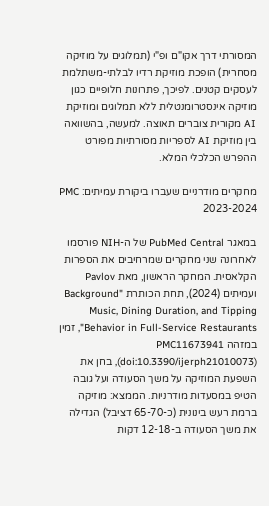המסורתי דרך אקו"ם ופ"י (תמלוגים על מוזיקה מסחרית) הופכת מוזיקת רדיו לבלתי-משתלמת לעסקים קטנים. לפיכך, פתרונות חלופיים כגון מוזיקה אינסטרומנטלית ללא תמלוגים ומוזיקת AI מקורית צוברים תאוצה. למעשה, בהשוואה בין מוזיקת AI לספריות מסורתיות מפורט ההפרש הכלכלי המלא.

מחקרים מודרניים שעברו ביקורת עמיתים: PMC 2023-2024

במאגר PubMed Central של ה-NIH פורסמו לאחרונה שני מחקרים שמרחיבים את הספרות הקלאסית. המחקר הראשון, מאת Pavlov ועמיתים (2024), תחת הכותרת "Background Music, Dining Duration, and Tipping Behavior in Full-Service Restaurants", זמין במזהה PMC11673941 (doi:10.3390/ijerph21010073), בחן את השפעת המוזיקה על משך הסעודה ועל גובה הטיפ במסעדות מודרניות. הממצא: מוזיקה ברמת רעש בינונית (כ-65-70 דציבל) הגדילה את משך הסעודה ב-12-18 דקות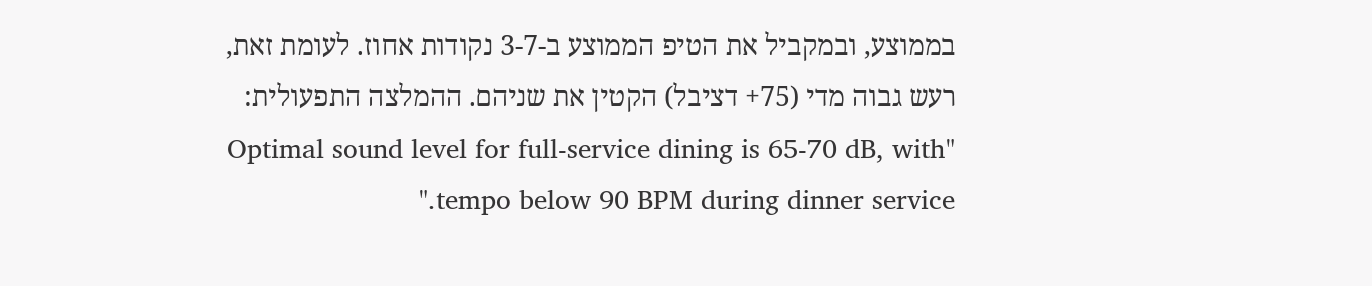בממוצע, ובמקביל את הטיפ הממוצע ב-3-7 נקודות אחוז. לעומת זאת, רעש גבוה מדי (75+ דציבל) הקטין את שניהם. ההמלצה התפעולית: "Optimal sound level for full-service dining is 65-70 dB, with tempo below 90 BPM during dinner service."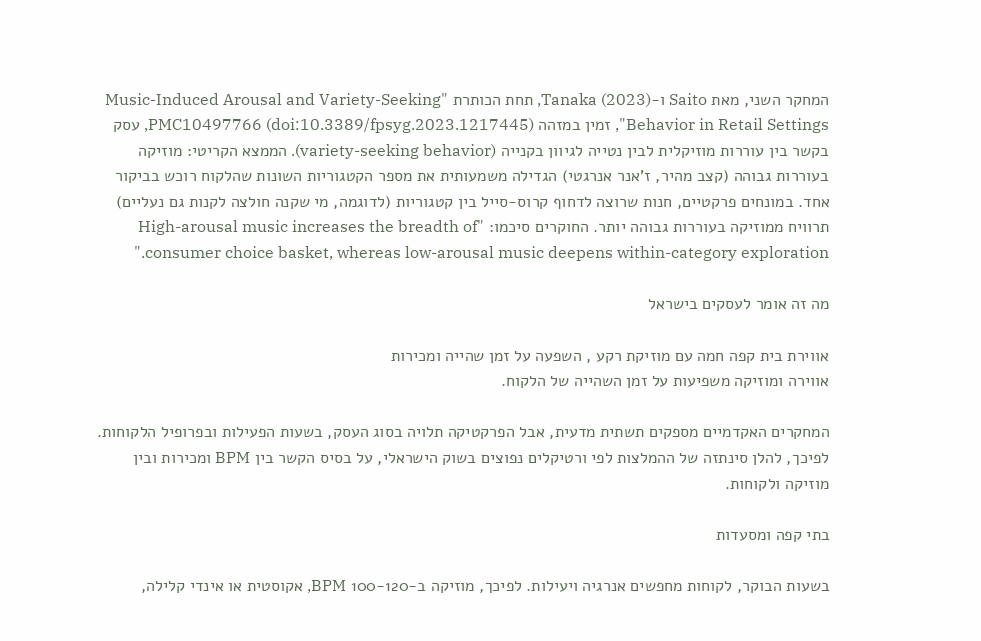המחקר השני, מאת Saito ו-Tanaka (2023), תחת הכותרת "Music-Induced Arousal and Variety-Seeking Behavior in Retail Settings", זמין במזהה PMC10497766 (doi:10.3389/fpsyg.2023.1217445), עסק בקשר בין עוררות מוזיקלית לבין נטייה לגיוון בקנייה (variety-seeking behavior). הממצא הקריטי: מוזיקה בעוררות גבוהה (קצב מהיר, ז'אנר אנרגטי) הגדילה משמעותית את מספר הקטגוריות השונות שהלקוח רוכש בביקור אחד. במונחים פרקטיים, חנות שרוצה לדחוף קרוס-סייל בין קטגוריות (לדוגמה, מי שקנה חולצה לקנות גם נעליים) תרוויח ממוזיקה בעוררות גבוהה יותר. החוקרים סיכמו: "High-arousal music increases the breadth of consumer choice basket, whereas low-arousal music deepens within-category exploration."

מה זה אומר לעסקים בישראל

אווירת בית קפה חמה עם מוזיקת רקע , השפעה על זמן שהייה ומכירות
אווירה ומוזיקה משפיעות על זמן השהייה של הלקוח.

המחקרים האקדמיים מספקים תשתית מדעית, אבל הפרקטיקה תלויה בסוג העסק, בשעות הפעילות ובפרופיל הלקוחות. לפיכך, להלן סינתזה של ההמלצות לפי ורטיקלים נפוצים בשוק הישראלי, על בסיס הקשר בין BPM ומכירות ובין מוזיקה ולקוחות.

בתי קפה ומסעדות

בשעות הבוקר, לקוחות מחפשים אנרגיה ויעילות. לפיכך, מוזיקה ב-100-120 BPM, אקוסטית או אינדי קלילה,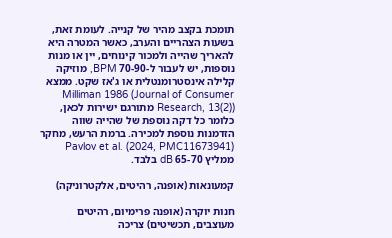תומכת בקצב מהיר של קנייה. לעומת זאת, בשעות הצהריים והערב, כאשר המטרה היא להאריך שהייה ולמכור קינוחים, יין או מנות נוספות, יש לעבור ל-70-90 BPM, מוזיקה קלילה אינסטרומנטלית או ג'אז שקט. ממצא Milliman 1986 (Journal of Consumer Research, 13(2)) מתורגם ישירות לכאן, כלומר כל דקה נוספת של שהייה שווה הזדמנות נוספת למכירה. ברמת הרעש, מחקר Pavlov et al. (2024, PMC11673941) ממליץ 65-70 dB בלבד.

קמעונאות (אופנה, רהיטים, אלקטרוניקה)

חנות יוקרה (אופנה פרימיום, רהיטים מעוצבים, תכשיטים) צריכה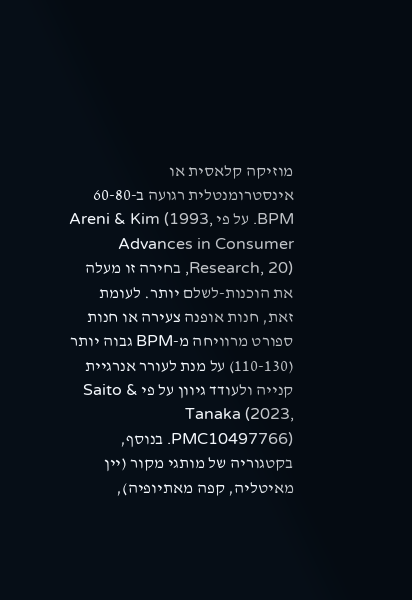מוזיקה קלאסית או אינסטרומנטלית רגועה ב-60-80 BPM. על פי Areni & Kim (1993, Advances in Consumer Research, 20), בחירה זו מעלה את הוכנות-לשלם יותר. לעומת זאת, חנות אופנה צעירה או חנות ספורט מרוויחה מ-BPM גבוה יותר (110-130) על מנת לעורר אנרגיית קנייה ולעודד גיוון על פי Saito & Tanaka (2023, PMC10497766). בנוסף, בקטגוריה של מותגי מקור (יין מאיטליה, קפה מאתיופיה),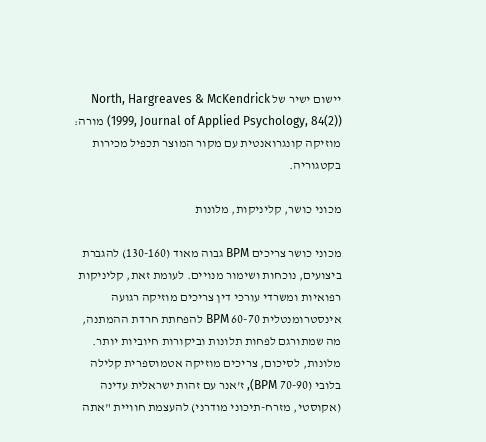יישום ישיר של North, Hargreaves & McKendrick (1999, Journal of Applied Psychology, 84(2)) מורה: מוזיקה קונגרואנטית עם מקור המוצר תכפיל מכירות בקטגוריה.

מכוני כושר, קליניקות, מלונות

מכוני כושר צריכים BPM גבוה מאוד (130-160) להגברת ביצועים, נוכחות ושימור מנויים. לעומת זאת, קליניקות רפואיות ומשרדי עורכי דין צריכים מוזיקה רגועה אינסטרומנטלית 60-70 BPM להפחתת חרדת ההמתנה, מה שמתורגם לפחות תלונות וביקורות חיוביות יותר. מלונות, לסיכום, צריכים מוזיקה אטמוספרית קלילה בלובי (70-90 BPM), ז'אנר עם זהות ישראלית עדינה (אקוסטי, מזרח-תיכוני מודרני) להעצמת חוויית "אתה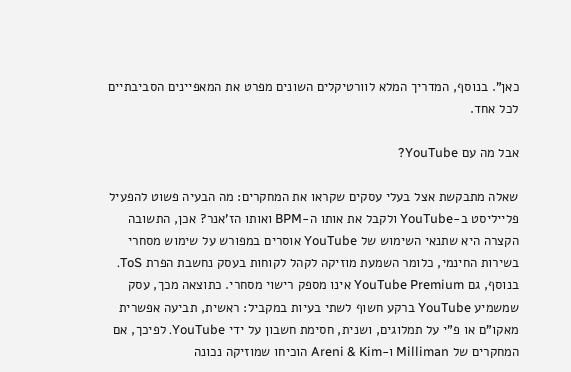כאן". בנוסף, המדריך המלא לוורטיקלים השונים מפרט את המאפיינים הסביבתיים לכל אחד.

אבל מה עם YouTube?

שאלה מתבקשת אצל בעלי עסקים שקראו את המחקרים: מה הבעיה פשוט להפעיל פלייליסט ב-YouTube ולקבל את אותו ה-BPM ואותו הז'אנר? אכן, התשובה הקצרה היא שתנאי השימוש של YouTube אוסרים במפורש על שימוש מסחרי בשירות החינמי, כלומר השמעת מוזיקה לקהל לקוחות בעסק נחשבת הפרת ToS. בנוסף, גם YouTube Premium אינו מספק רישוי מסחרי. כתוצאה מכך, עסק שמשמיע YouTube ברקע חשוף לשתי בעיות במקביל: ראשית, תביעה אפשרית מאקו"ם או פ"י על תמלוגים, ושנית, חסימת חשבון על ידי YouTube. לפיכך, אם המחקרים של Milliman ו-Areni & Kim הוכיחו שמוזיקה נכונה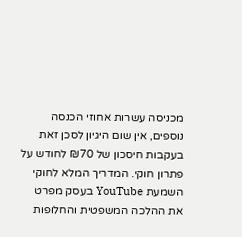מכניסה עשרות אחוזי הכנסה נוספים, אין שום היגיון לסכן זאת בעקבות חיסכון של ₪70 לחודש על פתרון חוקי. המדריך המלא לחוקי השמעת YouTube בעסק מפרט את ההלכה המשפטית והחלופות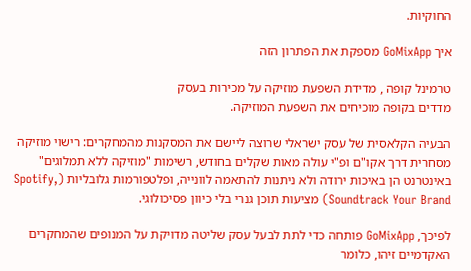החוקיות.

איך GoMixApp מספקת את הפתרון הזה

טרמינל קופה , מדידת השפעת מוזיקה על מכירות בעסק
מדדים בקופה מוכיחים את השפעת המוזיקה.

הבעיה הקלאסית של עסק ישראלי שרוצה ליישם את המסקנות מהמחקרים: רישוי מוזיקה מסחרית דרך אקו"ם ופ"י עולה מאות שקלים בחודש, רשימות "מוזיקה ללא תמלוגים" באינטרנט הן באיכות ירודה ולא ניתנות להתאמה לוונייה, ופלטפורמות גלובליות (Spotify, Soundtrack Your Brand) מציעות תוכן גנרי בלי כיוון פסיכולוגי.

לפיכך, GoMixApp פותחה כדי לתת לבעל עסק שליטה מדויקת על המנופים שהמחקרים האקדמיים זיהו, כלומר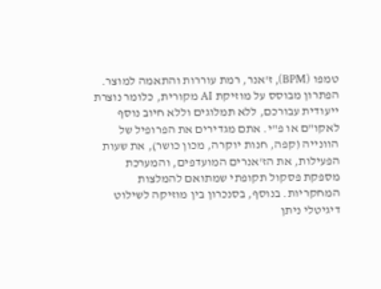טמפו (BPM), ז'אנר, רמת עוררות והתאמה למוצר. הפתרון מבוסס על מוזיקת AI מקורית, כלומר נוצרת ייעודית עבורכם, ללא תמלוגים וללא חיוב נוסף לאקו"ם או פ"י. אתם מגדירים את הפרופיל של הוונייה (קפה, חנות יוקרה, מכון כושר), את שעות הפעילות, את הז'אנרים המועדפים, והמערכת מספקת פסקול תקופתי שמתואם להמלצות המחקריות. בנוסף, בסנכרון בין מוזיקה לשילוט דיגיטלי ניתן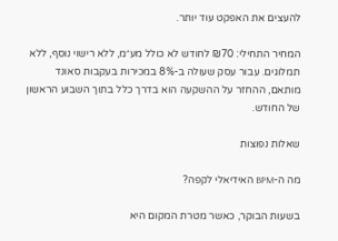להעצים את האפקט עוד יותר.

המחיר התחילי: ₪70 לחודש לא כולל מע״מ, ללא רישוי נוסף, ללא תמלוגים. עבור עסק שעולה ב-8% במכירות בעקבות סאונד מותאם, ההחזר על ההשקעה הוא בדרך כלל בתוך השבוע הראשון של החודש.

שאלות נפוצות

מה ה-BPM האידיאלי לקפה?

בשעות הבוקר, כאשר מטרת המקום היא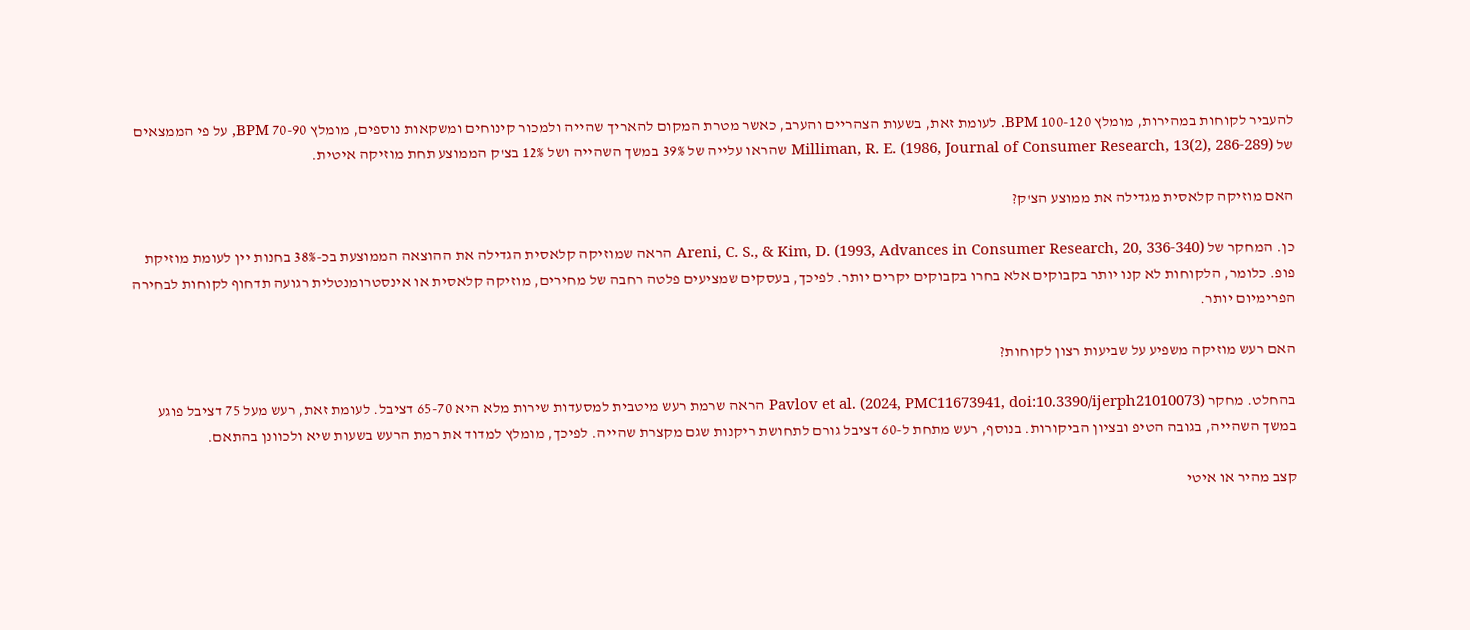להעביר לקוחות במהירות, מומלץ 100-120 BPM. לעומת זאת, בשעות הצהריים והערב, כאשר מטרת המקום להאריך שהייה ולמכור קינוחים ומשקאות נוספים, מומלץ 70-90 BPM, על פי הממצאים של Milliman, R. E. (1986, Journal of Consumer Research, 13(2), 286-289) שהראו עלייה של 39% במשך השהייה ושל 12% בצ'ק הממוצע תחת מוזיקה איטית.

האם מוזיקה קלאסית מגדילה את ממוצע הצ'ק?

כן. המחקר של Areni, C. S., & Kim, D. (1993, Advances in Consumer Research, 20, 336-340) הראה שמוזיקה קלאסית הגדילה את ההוצאה הממוצעת בכ-38% בחנות יין לעומת מוזיקת פופ. כלומר, הלקוחות לא קנו יותר בקבוקים אלא בחרו בקבוקים יקרים יותר. לפיכך, בעסקים שמציעים פלטה רחבה של מחירים, מוזיקה קלאסית או אינסטרומנטלית רגועה תדחוף לקוחות לבחירה הפרימיום יותר.

האם רעש מוזיקה משפיע על שביעות רצון לקוחות?

בהחלט. מחקר Pavlov et al. (2024, PMC11673941, doi:10.3390/ijerph21010073) הראה שרמת רעש מיטבית למסעדות שירות מלא היא 65-70 דציבל. לעומת זאת, רעש מעל 75 דציבל פוגע במשך השהייה, בגובה הטיפ ובציון הביקורות. בנוסף, רעש מתחת ל-60 דציבל גורם לתחושת ריקנות שגם מקצרת שהייה. לפיכך, מומלץ למדוד את רמת הרעש בשעות שיא ולכוונן בהתאם.

קצב מהיר או איטי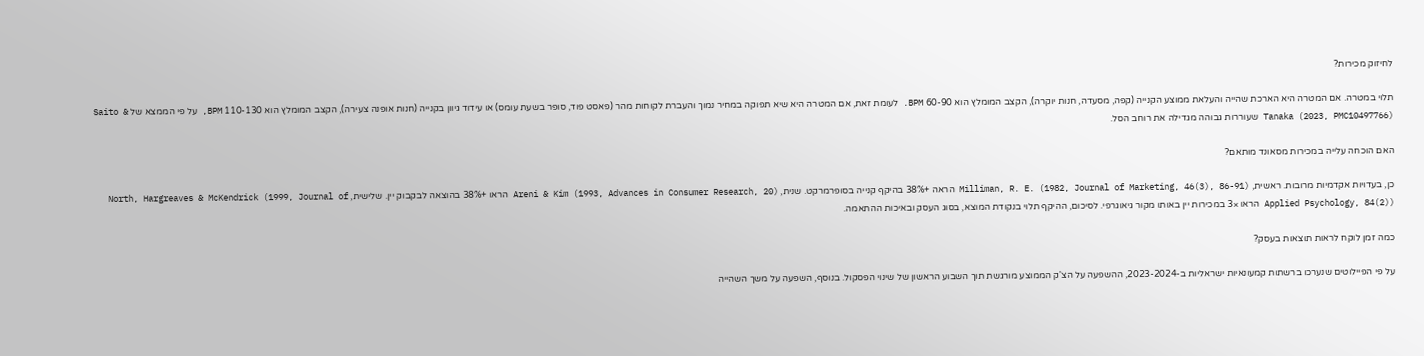לחיזוק מכירות?

תלוי במטרה. אם המטרה היא הארכת שהייה והעלאת ממוצע הקנייה (קפה, מסעדה, חנות יוקרה), הקצב המומלץ הוא 60-90 BPM. לעומת זאת, אם המטרה היא שיא תפוקה במחיר נמוך והעברת לקוחות מהר (פאסט פוד, סופר בשעת עומס) או עידוד גיוון בקנייה (חנות אופנה צעירה), הקצב המומלץ הוא 110-130 BPM, על פי הממצא של Saito & Tanaka (2023, PMC10497766) שעוררות גבוהה מגדילה את רוחב הסל.

האם הוכחה עלייה במכירות מסאונד מותאם?

כן, בעדויות אקדמיות מרובות. ראשית, Milliman, R. E. (1982, Journal of Marketing, 46(3), 86-91) הראה +38% בהיקף קנייה בסופרמרקט. שנית, Areni & Kim (1993, Advances in Consumer Research, 20) הראו +38% בהוצאה לבקבוק יין. שלישית, North, Hargreaves & McKendrick (1999, Journal of Applied Psychology, 84(2)) הראו ×3 במכירות יין באותו מקור גיאוגרפי. לסיכום, ההיקף תלוי בנקודת המוצא, בסוג העסק ובאיכות ההתאמה.

כמה זמן לוקח לראות תוצאות בעסק?

על פי הפיילוטים שנערכו ברשתות קמעונאיות ישראליות ב-2023-2024, ההשפעה על הצ'ק הממוצע מורגשת תוך השבוע הראשון של שינוי הפסקול. בנוסף, השפעה על משך השהייה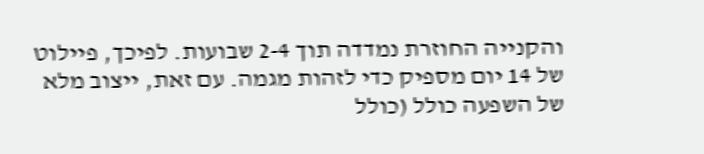והקנייה החוזרת נמדדה תוך 2-4 שבועות. לפיכך, פיילוט של 14 יום מספיק כדי לזהות מגמה. עם זאת, ייצוב מלא של השפעה כולל (כולל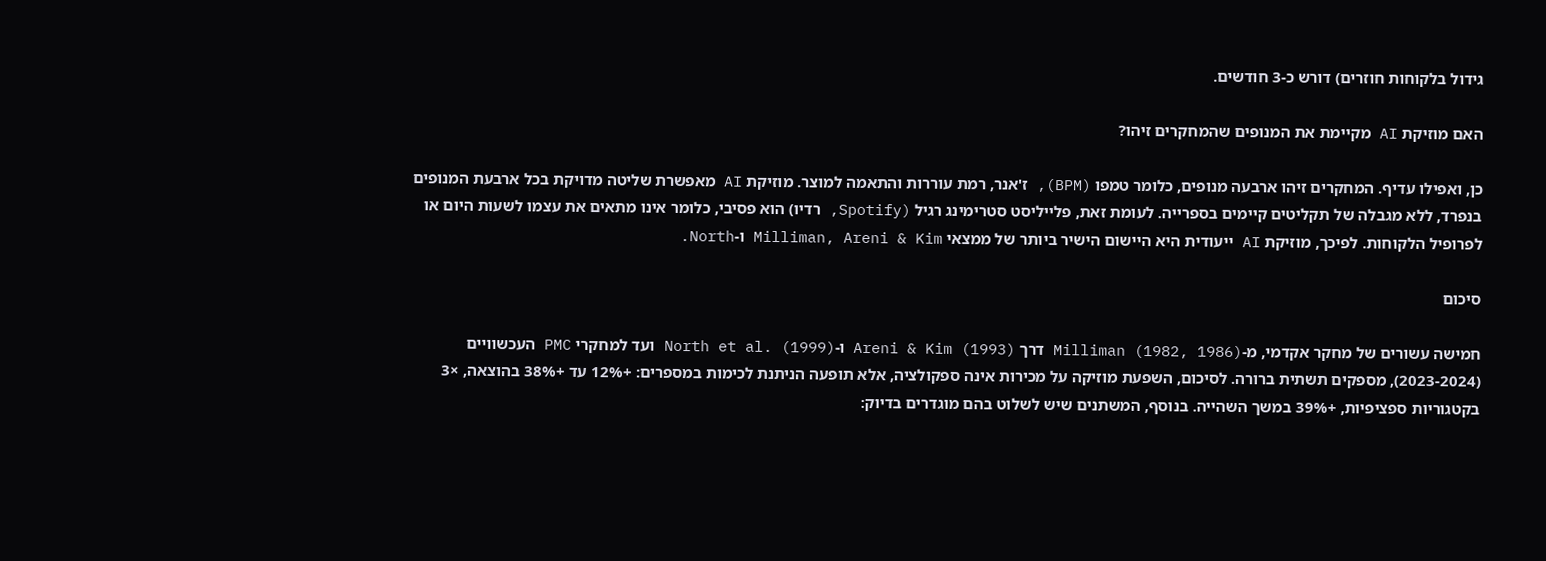גידול בלקוחות חוזרים) דורש כ-3 חודשים.

האם מוזיקת AI מקיימת את המנופים שהמחקרים זיהו?

כן, ואפילו עדיף. המחקרים זיהו ארבעה מנופים, כלומר טמפו (BPM), ז'אנר, רמת עוררות והתאמה למוצר. מוזיקת AI מאפשרת שליטה מדויקת בכל ארבעת המנופים בנפרד, ללא מגבלה של תקליטים קיימים בספרייה. לעומת זאת, פלייליסט סטרימינג רגיל (Spotify, רדיו) הוא פסיבי, כלומר אינו מתאים את עצמו לשעות היום או לפרופיל הלקוחות. לפיכך, מוזיקת AI ייעודית היא היישום הישיר ביותר של ממצאי Milliman, Areni & Kim ו-North.

סיכום

חמישה עשורים של מחקר אקדמי, מ-Milliman (1982, 1986) דרך Areni & Kim (1993) ו-North et al. (1999) ועד למחקרי PMC העכשוויים (2023-2024), מספקים תשתית ברורה. לסיכום, השפעת מוזיקה על מכירות אינה ספקולציה, אלא תופעה הניתנת לכימות במספרים: +12% עד +38% בהוצאה, ×3 בקטגוריות ספציפיות, +39% במשך השהייה. בנוסף, המשתנים שיש לשלוט בהם מוגדרים בדיוק: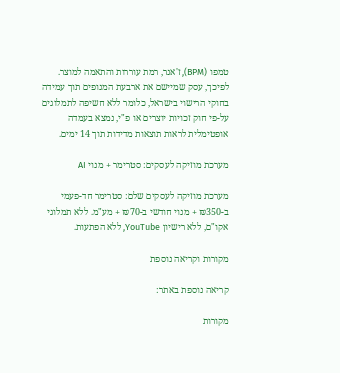טמפו (BPM), ז'אנר, רמת עוררות והתאמה למוצר. לפיכך, עסק שמיישם את ארבעת המנופים תוך עמידה בחוקי הרישוי בישראל, כלומר ללא חשיפה לתמלוגים על-פי חוק זכויות יוצרים או פ"י, נמצא בעמדה אופטימלית לראות תוצאות מדידות תוך 14 ימים.

מערכת מוזיקה לעסקים: סטרימר + מנוי AI

מערכת מוזיקה לעסקים שלם: סטרימר חד-פעמי ב-₪350 + מנוי חודשי ב-₪70 + מע"מ. ללא תמלוגי אקו"ם, ללא רישיון YouTube, ללא הפתעות.

מקורות וקריאה נוספת

קריאה נוספת באתר:

מקורות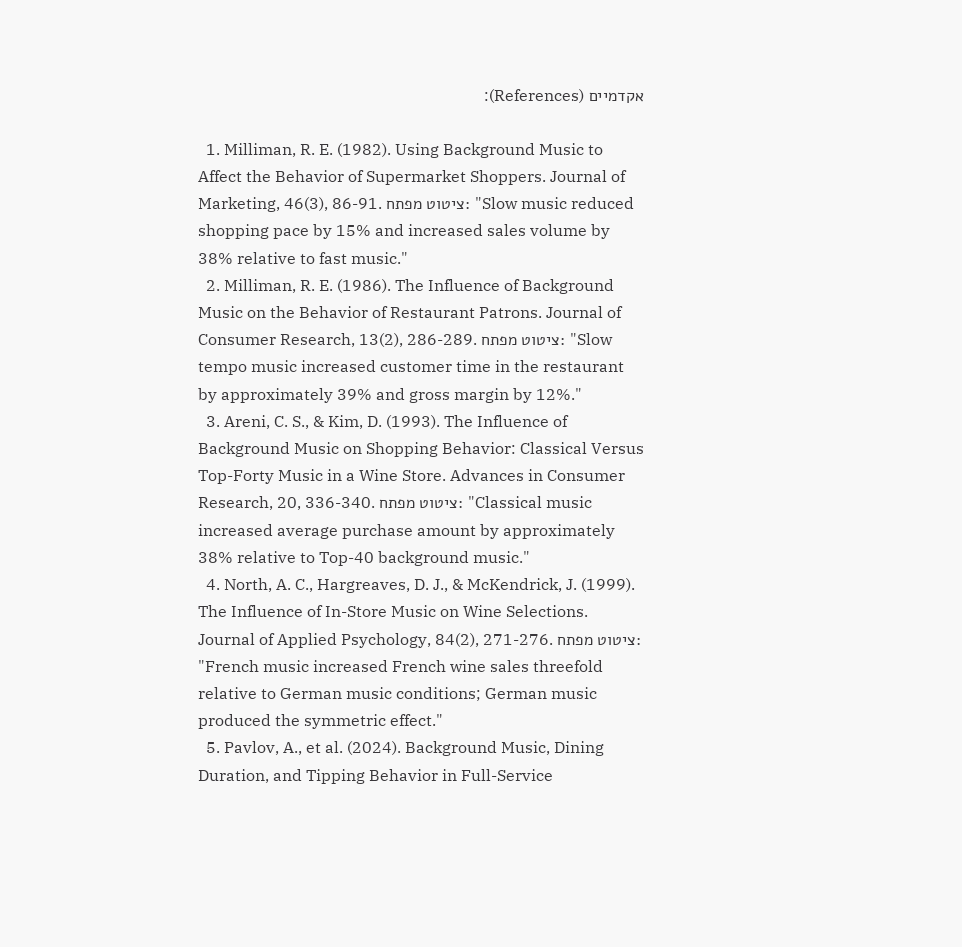אקדמיים (References):

  1. Milliman, R. E. (1982). Using Background Music to Affect the Behavior of Supermarket Shoppers. Journal of Marketing, 46(3), 86-91. ציטוט מפתח: "Slow music reduced shopping pace by 15% and increased sales volume by 38% relative to fast music."
  2. Milliman, R. E. (1986). The Influence of Background Music on the Behavior of Restaurant Patrons. Journal of Consumer Research, 13(2), 286-289. ציטוט מפתח: "Slow tempo music increased customer time in the restaurant by approximately 39% and gross margin by 12%."
  3. Areni, C. S., & Kim, D. (1993). The Influence of Background Music on Shopping Behavior: Classical Versus Top-Forty Music in a Wine Store. Advances in Consumer Research, 20, 336-340. ציטוט מפתח: "Classical music increased average purchase amount by approximately 38% relative to Top-40 background music."
  4. North, A. C., Hargreaves, D. J., & McKendrick, J. (1999). The Influence of In-Store Music on Wine Selections. Journal of Applied Psychology, 84(2), 271-276. ציטוט מפתח: "French music increased French wine sales threefold relative to German music conditions; German music produced the symmetric effect."
  5. Pavlov, A., et al. (2024). Background Music, Dining Duration, and Tipping Behavior in Full-Service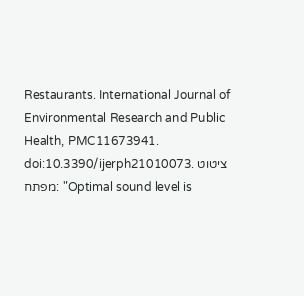Restaurants. International Journal of Environmental Research and Public Health, PMC11673941. doi:10.3390/ijerph21010073. ציטוט מפתח: "Optimal sound level is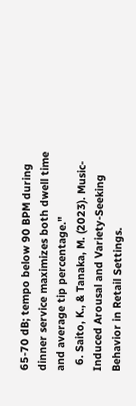65-70 dB; tempo below 90 BPM during dinner service maximizes both dwell time and average tip percentage."
  6. Saito, K., & Tanaka, M. (2023). Music-Induced Arousal and Variety-Seeking Behavior in Retail Settings.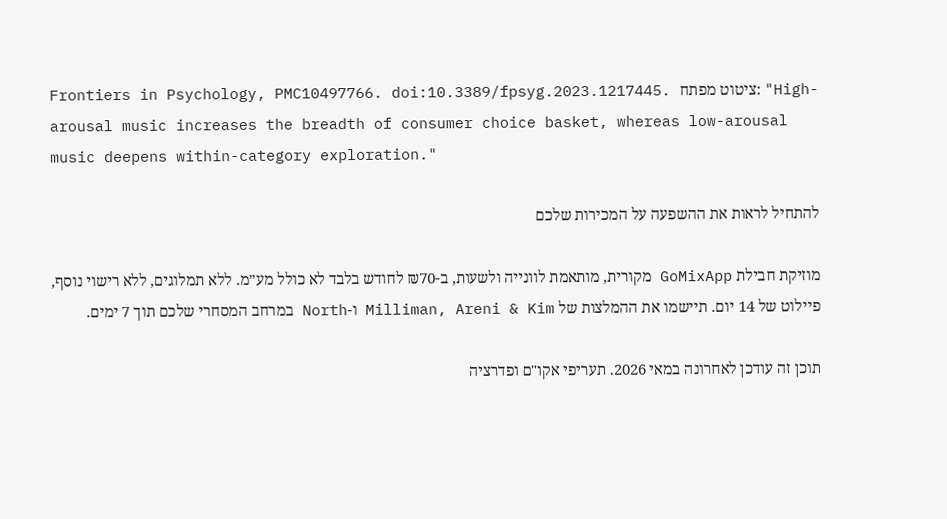Frontiers in Psychology, PMC10497766. doi:10.3389/fpsyg.2023.1217445. ציטוט מפתח: "High-arousal music increases the breadth of consumer choice basket, whereas low-arousal music deepens within-category exploration."

להתחיל לראות את ההשפעה על המכירות שלכם

מוזיקת חבילת GoMixApp מקורית, מותאמת לוונייה ולשעות, ב-₪70 לחודש בלבד לא כולל מע״מ. ללא תמלוגים, ללא רישוי נוסף, פיילוט של 14 יום. תיישמו את ההמלצות של Milliman, Areni & Kim ו-North במרחב המסחרי שלכם תוך 7 ימים.

תוכן זה עודכן לאחרונה במאי 2026. תעריפי אקו"ם ופדרציה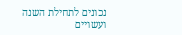נכונים לתחילת השנה ועשויים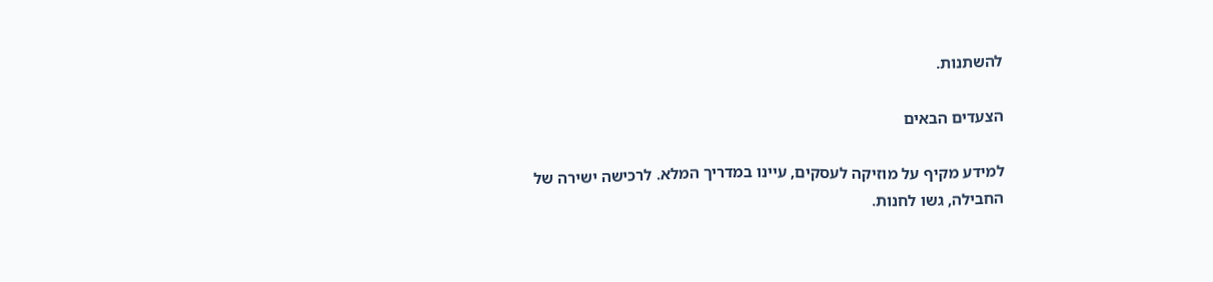להשתנות.

הצעדים הבאים

למידע מקיף על מוזיקה לעסקים, עיינו במדריך המלא. לרכישה ישירה של החבילה, גשו לחנות.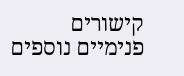קישורים פנימיים נוספים